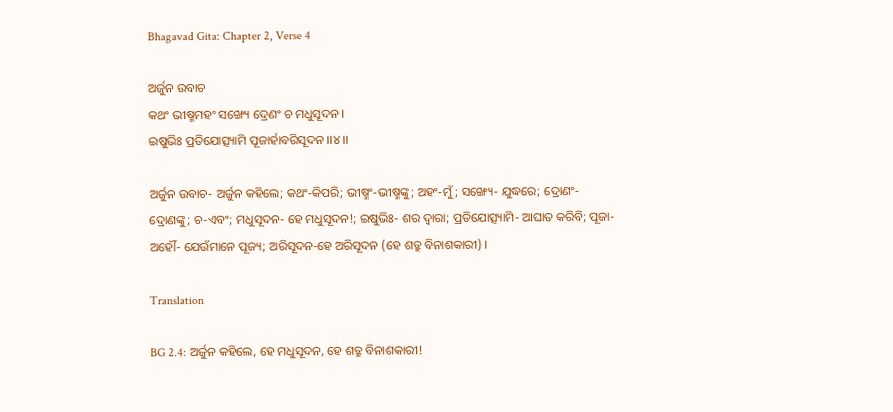Bhagavad Gita: Chapter 2, Verse 4

ଅର୍ଜୁନ ଉବାଚ
କଥଂ ଭୀଷ୍ମମହଂ ସଙ୍ଖ୍ୟେ ଦ୍ରେଣଂ ଚ ମଧୁସୂଦନ ।
ଇଷୁଭିଃ ପ୍ରତିଯୋତ୍ସ୍ୟାମି ପୂଜାର୍ହାବରିସୂଦନ ।।୪।।

ଅର୍ଜୁନ ଉବାଚ- ଅର୍ଜୁନ କହିଲେ; କଥଂ-କିପରି; ଭୀଷ୍ମଂ-ଭୀଷ୍ମଙ୍କୁ; ଅହଂ-ମୁଁ; ସଙ୍ଖ୍ୟେ- ଯୁଦ୍ଧରେ; ଦ୍ରୋଣଂ- ଦ୍ରୋଣଙ୍କୁ; ଚ-ଏବଂ; ମଧୁସୂଦନ- ହେ ମଧୁସୂଦନ!; ଇଷୁଭିଃ- ଶର ଦ୍ୱାରା; ପ୍ରତିଯୋତ୍ସ୍ୟାମି- ଆଘାତ କରିବି; ପୂଜା-ଅର୍ହୌ- ଯେଉଁମାନେ ପୂଜ୍ୟ; ଅରିସୂଦନ-ହେ ଅରିସୂଦନ (ହେ ଶତ୍ରୁ ବିନାଶକାରୀ) ।

Translation

BG 2.4: ଅର୍ଜୁନ କହିଲେ, ହେ ମଧୁସୂଦନ, ହେ ଶତ୍ରୁ ବିନାଶକାରୀ!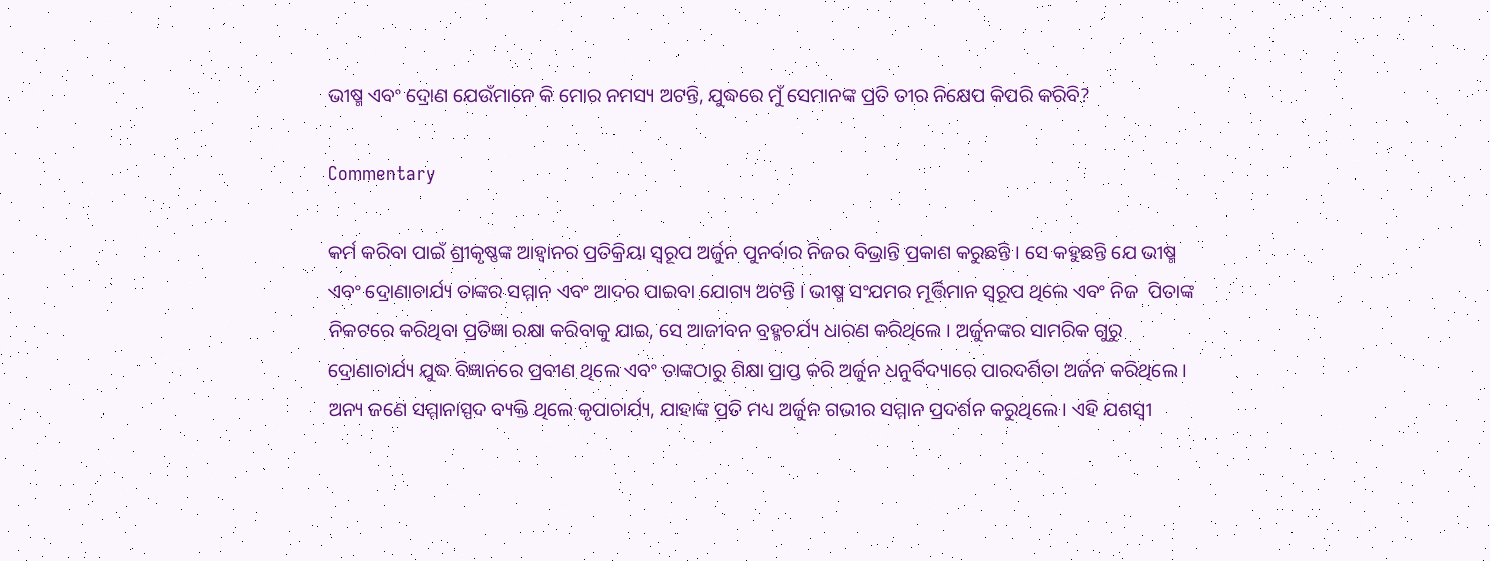ଭୀଷ୍ମ ଏବଂ ଦ୍ରୋଣ ଯେଉଁମାନେ କି ମୋର ନମସ୍ୟ ଅଟନ୍ତି, ଯୁଦ୍ଧରେ ମୁଁ ସେମାନଙ୍କ ପ୍ରତି ତୀର ନିକ୍ଷେପ କିପରି କରିବି?

Commentary

କର୍ମ କରିବା ପାଇଁ ଶ୍ରୀକୃଷ୍ଣଙ୍କ ଆହ୍ୱାନର ପ୍ରତିକ୍ରିୟା ସ୍ୱରୂପ ଅର୍ଜୁନ ପୁନର୍ବାର ନିଜର ବିଭ୍ରାନ୍ତି ପ୍ରକାଶ କରୁଛନ୍ତି । ସେ କହୁଛନ୍ତି ଯେ ଭୀଷ୍ମ ଏବଂ ଦ୍ରୋଣାଚାର୍ଯ୍ୟ ତାଙ୍କର ସମ୍ମାନ ଏବଂ ଆଦର ପାଇବା ଯୋଗ୍ୟ ଅଟନ୍ତି । ଭୀଷ୍ମ ସଂଯମର ମୂର୍ତ୍ତିମାନ ସ୍ୱରୂପ ଥିଲେ ଏବଂ ନିଜ  ପିତାଙ୍କ ନିକଟରେ କରିଥିବା ପ୍ରତିଜ୍ଞା ରକ୍ଷା କରିବାକୁ ଯାଇ, ସେ ଆଜୀବନ ବ୍ରହ୍ମଚର୍ଯ୍ୟ ଧାରଣ କରିଥିଲେ । ଅର୍ଜୁନଙ୍କର ସାମରିକ ଗୁରୁ ଦ୍ରୋଣାଚାର୍ଯ୍ୟ ଯୁଦ୍ଧ ବିଜ୍ଞାନରେ ପ୍ରବୀଣ ଥିଲେ ଏବଂ ତାଙ୍କଠାରୁ ଶିକ୍ଷା ପ୍ରାପ୍ତ କରି ଅର୍ଜୁନ ଧନୁର୍ବିଦ୍ୟାରେ ପାରଦର୍ଶିତା ଅର୍ଜନ କରିଥିଲେ । ଅନ୍ୟ ଜଣେ ସମ୍ମାନାସ୍ପଦ ବ୍ୟକ୍ତି ଥିଲେ କୃପାଚାର୍ଯ୍ୟ, ଯାହାଙ୍କ ପ୍ରତି ମଧ୍ୟ ଅର୍ଜୁନ ଗଭୀର ସମ୍ମାନ ପ୍ରଦର୍ଶନ କରୁଥିଲେ । ଏହି ଯଶସ୍ୱୀ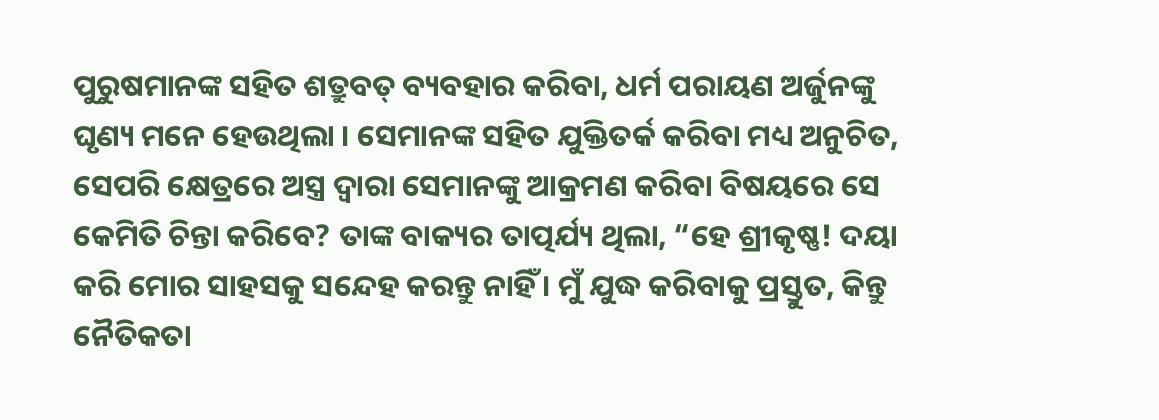ପୁରୁଷମାନଙ୍କ ସହିତ ଶତ୍ରୁବତ୍ ବ୍ୟବହାର କରିବା, ଧର୍ମ ପରାୟଣ ଅର୍ଜୁନଙ୍କୁ ଘୃଣ୍ୟ ମନେ ହେଉଥିଲା । ସେମାନଙ୍କ ସହିତ ଯୁକ୍ତିତର୍କ କରିବା ମଧ୍ୟ ଅନୁଚିତ, ସେପରି କ୍ଷେତ୍ରରେ ଅସ୍ତ୍ର ଦ୍ୱାରା ସେମାନଙ୍କୁ ଆକ୍ରମଣ କରିବା ବିଷୟରେ ସେ କେମିତି ଚିନ୍ତା କରିବେ? ତାଙ୍କ ବାକ୍ୟର ତାତ୍ପର୍ଯ୍ୟ ଥିଲା, “ହେ ଶ୍ରୀକୃଷ୍ଣ! ଦୟା କରି ମୋର ସାହସକୁ ସନ୍ଦେହ କରନ୍ତୁ ନାହିଁ । ମୁଁ ଯୁଦ୍ଧ କରିବାକୁ ପ୍ରସ୍ତୁତ, କିନ୍ତୁ ନୈତିକତା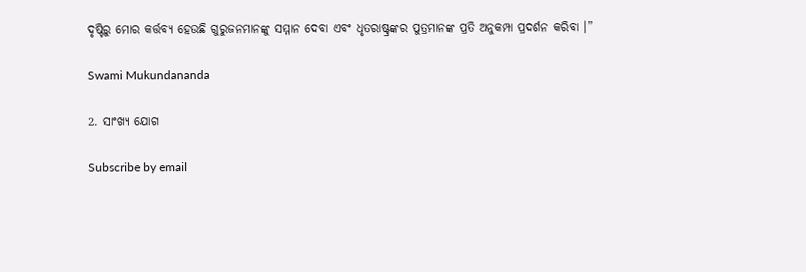ଦୃଷ୍ଟିରୁ ମୋର କର୍ତ୍ତବ୍ୟ ହେଉଛି ଗୁରୁଜନମାନଙ୍କୁ ସମ୍ମାନ ଦେବା ଏବଂ ଧୃତରାଷ୍ଟ୍ରଙ୍କର ପୁତ୍ରମାନଙ୍କ ପ୍ରତି ଅନୁକମ୍ପା ପ୍ରଦର୍ଶନ କରିବା ।”

Swami Mukundananda

2. ସାଂଖ୍ୟ ଯୋଗ

Subscribe by email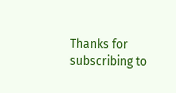Thanks for subscribing to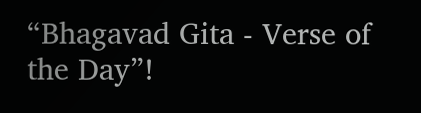“Bhagavad Gita - Verse of the Day”!